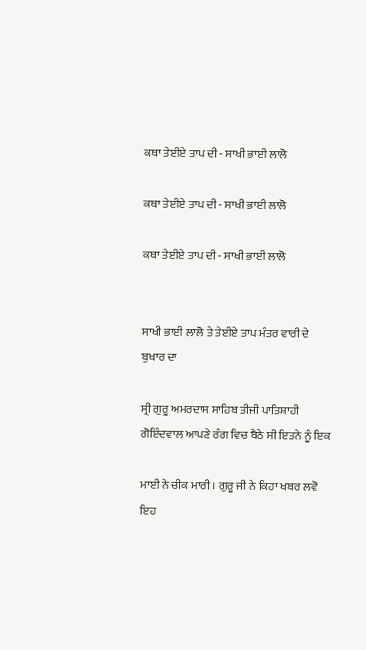ਕਥਾ ਤੇਈਏ ਤਾਪ ਦੀ - ਸਾਖੀ ਭਾਈ ਲਾਲੋ

ਕਥਾ ਤੇਈਏ ਤਾਪ ਦੀ - ਸਾਖੀ ਭਾਈ ਲਾਲੋ

ਕਥਾ ਤੇਈਏ ਤਾਪ ਦੀ - ਸਾਖੀ ਭਾਈ ਲਾਲੋ


ਸਾਖੀ ਭਾਈ ਲਾਲੋ ਤੇ ਤੇਈਏ ਤਾਪ ਮੰਤਰ ਵਾਰੀ ਦੇ ਬੁਖਾਰ ਦਾ

ਸ੍ਰੀ ਗੁਰੂ ਅਮਰਦਾਸ ਸਾਹਿਬ ਤੀਜੀ ਪਾਤਿਸ਼ਾਹੀ ਗੋਇੰਦਵਾਲ ਆਪਣੇ ਰੰਗ ਵਿਚ ਬੈਠੇ ਸੀ ਇਤਨੇ ਨੂੰ ਇਕ

ਮਾਈ ਨੇ ਚੀਕ ਮਾਰੀ । ਗੁਰੂ ਜੀ ਨੇ ਕਿਹਾ ਖਬਰ ਲਵੋ ਇਹ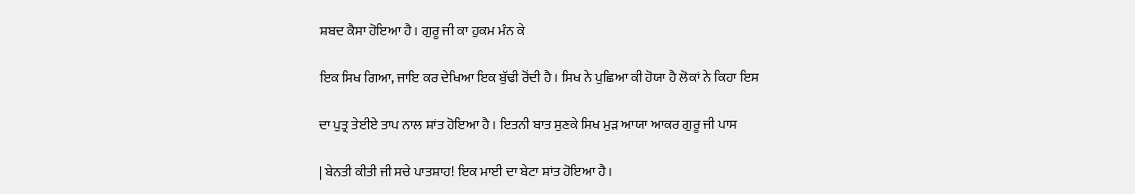ਸ਼ਬਦ ਕੈਸਾ ਹੋਇਆ ਹੈ। ਗੁਰੂ ਜੀ ਕਾ ਹੁਕਮ ਮੰਨ ਕੇ

ਇਕ ਸਿਖ ਗਿਆ, ਜਾਇ ਕਰ ਦੇਖਿਆ ਇਕ ਬੁੱਢੀ ਰੋਂਦੀ ਹੈ । ਸਿਖ ਨੇ ਪੁਛਿਆ ਕੀ ਹੋਯਾ ਹੈ ਲੋਕਾਂ ਨੇ ਕਿਹਾ ਇਸ

ਦਾ ਪੁਤ੍ਰ ਤੇਈਏ ਤਾਪ ਨਾਲ ਸ਼ਾਂਤ ਹੋਇਆ ਹੈ । ਇਤਨੀ ਬਾਤ ਸੁਣਕੇ ਸਿਖ ਮੁੜ ਆਯਾ ਆਕਰ ਗੁਰੂ ਜੀ ਪਾਸ

| ਬੇਨਤੀ ਕੀਤੀ ਜੀ ਸਚੇ ਪਾਤਸ਼ਾਹ! ਇਕ ਮਾਈ ਦਾ ਬੇਟਾ ਸ਼ਾਂਤ ਹੋਇਆ ਹੈ।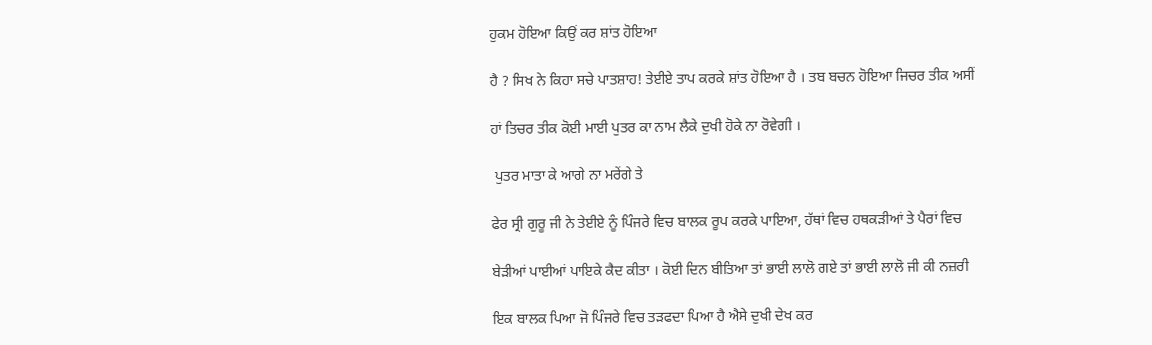ਹੁਕਮ ਹੋਇਆ ਕਿਉਂ ਕਰ ਸ਼ਾਂਤ ਹੋਇਆ

ਹੈ ? ਸਿਖ ਨੇ ਕਿਹਾ ਸਚੇ ਪਾਤਸ਼ਾਹ! ਤੇਈਏ ਤਾਪ ਕਰਕੇ ਸ਼ਾਂਤ ਹੋਇਆ ਹੈ । ਤਬ ਬਚਨ ਹੋਇਆ ਜਿਚਰ ਤੀਕ ਅਸੀਂ

ਹਾਂ ਤਿਚਰ ਤੀਕ ਕੋਈ ਮਾਈ ਪੁਤਰ ਕਾ ਨਾਮ ਲੈਕੇ ਦੁਖੀ ਹੋਕੇ ਨਾ ਰੋਵੇਗੀ ।

 ਪੁਤਰ ਮਾਤਾ ਕੇ ਆਗੇ ਨਾ ਮਰੇਂਗੇ ਤੇ

ਫੇਰ ਸ੍ਰੀ ਗੁਰੂ ਜੀ ਨੇ ਤੇਈਏ ਨੂੰ ਪਿੰਜਰੇ ਵਿਚ ਬਾਲਕ ਰੂਪ ਕਰਕੇ ਪਾਇਆ, ਹੱਥਾਂ ਵਿਚ ਹਥਕੜੀਆਂ ਤੇ ਪੈਰਾਂ ਵਿਚ

ਬੇੜੀਆਂ ਪਾਈਆਂ ਪਾਇਕੇ ਕੈਦ ਕੀਤਾ । ਕੋਈ ਦਿਨ ਬੀਤਿਆ ਤਾਂ ਭਾਈ ਲਾਲੋ ਗਏ ਤਾਂ ਭਾਈ ਲਾਲੋ ਜੀ ਕੀ ਨਜ਼ਰੀ

ਇਕ ਬਾਲਕ ਪਿਆ ਜੋ ਪਿੰਜਰੇ ਵਿਚ ਤੜਫਦਾ ਪਿਆ ਹੈ ਐਸੇ ਦੁਖੀ ਦੇਖ ਕਰ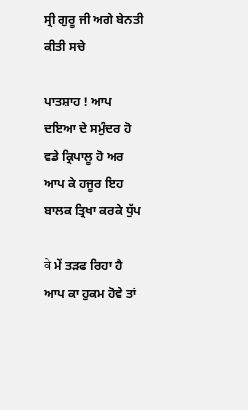ਸ੍ਰੀ ਗੁਰੂ ਜੀ ਅਗੇ ਬੇਨਤੀ ਕੀਤੀ ਸਚੇ

ਪਾਤਸ਼ਾਹ ! ਆਪ ਦਇਆ ਦੇ ਸਮੁੰਦਰ ਹੋ ਵਡੇ ਕ੍ਰਿਪਾਲੂ ਹੋ ਅਰ ਆਪ ਕੇ ਹਜੂਰ ਇਹ ਬਾਲਕ ਤ੍ਰਿਖਾ ਕਰਕੇ ਧੁੱਪ

वे ਮੇਂ ਤੜਫ ਰਿਹਾ ਹੈ ਆਪ ਕਾ ਹੁਕਮ ਹੋਵੇ ਤਾਂ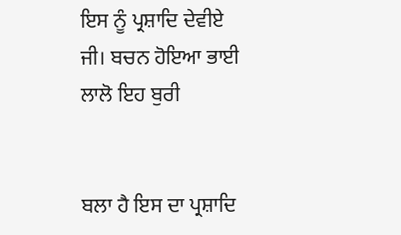ਇਸ ਨੂੰ ਪ੍ਰਸ਼ਾਦਿ ਦੇਵੀਏ ਜੀ। ਬਚਨ ਹੋਇਆ ਭਾਈ ਲਾਲੋ ਇਹ ਬੁਰੀ


ਬਲਾ ਹੈ ਇਸ ਦਾ ਪ੍ਰਸ਼ਾਦਿ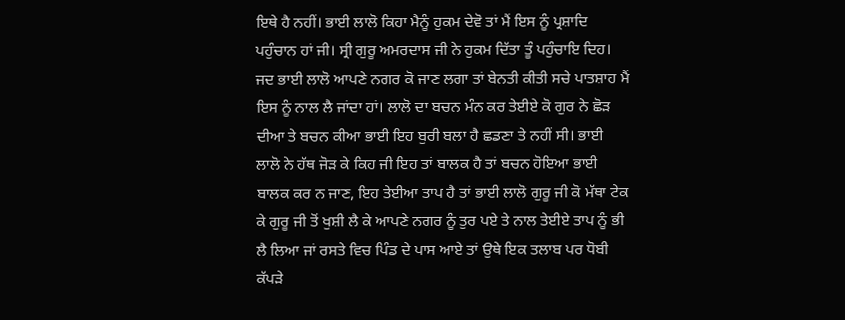ਇਥੇ ਹੈ ਨਹੀਂ। ਭਾਈ ਲਾਲੋ ਕਿਹਾ ਮੈਨੂੰ ਹੁਕਮ ਦੇਵੋ ਤਾਂ ਮੈਂ ਇਸ ਨੂੰ ਪ੍ਰਸ਼ਾਦਿ ਪਹੁੰਚਾਨ ਹਾਂ ਜੀ। ਸ੍ਰੀ ਗੁਰੂ ਅਮਰਦਾਸ ਜੀ ਨੇ ਹੁਕਮ ਦਿੱਤਾ ਤੂੰ ਪਹੁੰਚਾਇ ਦਿਹ। ਜਦ ਭਾਈ ਲਾਲੋ ਆਪਣੇ ਨਗਰ ਕੋ ਜਾਣ ਲਗਾ ਤਾਂ ਬੇਨਤੀ ਕੀਤੀ ਸਚੇ ਪਾਤਸ਼ਾਹ ਮੈਂ ਇਸ ਨੂੰ ਨਾਲ ਲੈ ਜਾਂਦਾ ਹਾਂ। ਲਾਲੋ ਦਾ ਬਚਨ ਮੰਨ ਕਰ ਤੇਈਏ ਕੋ ਗੁਰ ਨੇ ਛੋੜ ਦੀਆ ਤੇ ਬਚਨ ਕੀਆ ਭਾਈ ਇਹ ਬੁਰੀ ਬਲਾ ਹੈ ਛਡਣਾ ਤੇ ਨਹੀਂ ਸੀ। ਭਾਈ ਲਾਲੋ ਨੇ ਹੱਥ ਜੋੜ ਕੇ ਕਿਹ ਜੀ ਇਹ ਤਾਂ ਬਾਲਕ ਹੈ ਤਾਂ ਬਚਨ ਹੋਇਆ ਭਾਈ ਬਾਲਕ ਕਰ ਨ ਜਾਣ, ਇਹ ਤੇਈਆ ਤਾਪ ਹੈ ਤਾਂ ਭਾਈ ਲਾਲੋ ਗੁਰੂ ਜੀ ਕੋ ਮੱਥਾ ਟੇਕ ਕੇ ਗੁਰੂ ਜੀ ਤੋਂ ਖੁਸ਼ੀ ਲੈ ਕੇ ਆਪਣੇ ਨਗਰ ਨੂੰ ਤੁਰ ਪਏ ਤੇ ਨਾਲ ਤੇਈਏ ਤਾਪ ਨੂੰ ਭੀ ਲੈ ਲਿਆ ਜਾਂ ਰਸਤੇ ਵਿਚ ਪਿੰਡ ਦੇ ਪਾਸ ਆਏ ਤਾਂ ਉਥੇ ਇਕ ਤਲਾਬ ਪਰ ਧੋਬੀ ਕੱਪੜੇ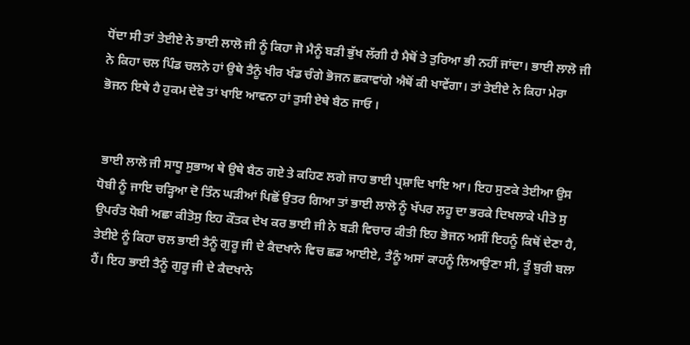ਧੋਂਦਾ ਸੀ ਤਾਂ ਤੇਈਏ ਨੇ ਭਾਈ ਲਾਲੋ ਜੀ ਨੂੰ ਕਿਹਾ ਜੋ ਮੈਨੂੰ ਬੜੀ ਭੁੱਖ ਲੱਗੀ ਹੈ ਮੈਥੋਂ ਤੇ ਤੁਰਿਆ ਭੀ ਨਹੀਂ ਜਾਂਦਾ। ਭਾਈ ਲਾਲੋ ਜੀ ਨੇ ਕਿਹਾ ਚਲ ਪਿੰਡ ਚਲਨੇ ਹਾਂ ਉਥੇ ਤੈਨੂੰ ਖੀਰ ਖੰਡ ਚੰਗੇ ਭੋਜਨ ਛਕਾਵਾਂਗੇ ਐਥੋਂ ਕੀ ਖਾਵੇਂਗਾ। ਤਾਂ ਤੇਈਏ ਨੇ ਕਿਹਾ ਮੇਰਾ ਭੋਜਨ ਇਥੇ ਹੈ ਹੁਕਮ ਦੇਵੋ ਤਾਂ ਖਾਇ ਆਵਨਾ ਹਾਂ ਤੁਸੀ ਏਥੇ ਬੈਠ ਜਾਓ ।


 ਭਾਈ ਲਾਲੋ ਜੀ ਸਾਧੂ ਸੁਭਾਅ ਥੇ ਉਥੇ ਬੈਠ ਗਏ ਤੇ ਕਹਿਣ ਲਗੇ ਜਾਹ ਭਾਈ ਪ੍ਰਸ਼ਾਦਿ ਖਾਇ ਆ। ਇਹ ਸੁਣਕੇ ਤੇਈਆ ਉਸ ਧੋਬੀ ਨੂੰ ਜਾਇ ਚੜ੍ਹਿਆ ਦੋ ਤਿੰਨ ਘੜੀਆਂ ਪਿਛੋਂ ਉਤਰ ਗਿਆ ਤਾਂ ਭਾਈ ਲਾਲੋ ਨੂੰ ਖੱਪਰ ਲਹੂ ਦਾ ਭਰਕੇ ਦਿਖਲਾਕੇ ਪੀਤੋ ਸੁ ਉਪਰੰਤ ਧੋਬੀ ਅਛਾ ਕੀਤੋਸੁ ਇਹ ਕੌਤਕ ਦੇਖ ਕਰ ਭਾਈ ਜੀ ਨੇ ਬੜੀ ਵਿਚਾਰ ਕੀਤੀ ਇਹ ਭੋਜਨ ਅਸੀਂ ਇਹਨੂੰ ਕਿਥੋਂ ਦੇਣਾ ਹੈ, ਤੇਈਏ ਨੂੰ ਕਿਹਾ ਚਲ ਭਾਈ ਤੈਨੂੰ ਗੁਰੂ ਜੀ ਦੇ ਕੈਦਖਾਨੇ ਵਿਚ ਛਡ ਆਈਏ, ਤੈਨੂੰ ਅਸਾਂ ਕਾਹਨੂੰ ਲਿਆਉਣਾ ਸੀ, ਤੂੰ ਬੁਰੀ ਬਲਾ ਹੈਂ। ਇਹ ਭਾਈ ਤੈਨੂੰ ਗੁਰੂ ਜੀ ਦੇ ਕੈਦਖਾਨੇ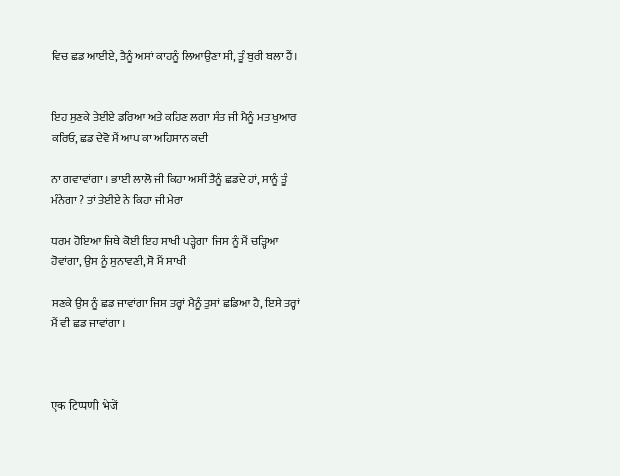ਵਿਚ ਛਡ ਆਈਏ, ਤੈਨੂੰ ਅਸਾਂ ਕਾਹਨੂੰ ਲਿਆਉਣਾ ਸੀ, ਤੂੰ ਬੁਰੀ ਬਲਾ ਹੈਂ।


ਇਹ ਸੁਣਕੇ ਤੇਈਏ ਡਰਿਆ ਅਤੇ ਕਹਿਣ ਲਗਾ ਸੰਤ ਜੀ ਮੈਨੂੰ ਮਤ ਖੁਆਰ ਕਰਿਓ, ਛਡ ਦੇਵੋ ਮੈਂ ਆਪ ਕਾ ਅਹਿਸਾਨ ਕਦੀ

ਨਾ ਗਵਾਵਾਂਗਾ । ਭਾਈ ਲਾਲੋ ਜੀ ਕਿਹਾ ਅਸੀਂ ਤੈਨੂੰ ਛਡਦੇ ਹਾਂ, ਸਾਨੂੰ ਤੂੰ ਮੰਨੇਗਾ ? ਤਾਂ ਤੇਈਏ ਨੇ ਕਿਹਾ ਜੀ ਮੇਰਾ

ਧਰਮ ਹੋਇਆ ਜਿਥੇ ਕੋਈ ਇਹ ਸਾਖੀ ਪੜ੍ਹੇਗਾ  ਜਿਸ ਨੂੰ ਮੈਂ ਚੜ੍ਹਿਆ ਹੋਵਾਂਗਾ, ਉਸ ਨੂੰ ਸੁਨਾਵਣੀ, ਸੋ ਮੈਂ ਸਾਖੀ

ਸਣਕੇ ਉਸ ਨੂੰ ਛਡ ਜਾਵਾਂਗਾ ਜਿਸ ਤਰ੍ਹਾਂ ਮੈਨੂੰ ਤੁਸਾਂ ਛਡਿਆ ਹੈ, ਇਸੇ ਤਰ੍ਹਾਂ ਮੈਂ ਵੀ ਛਡ ਜਾਵਾਂਗਾ ।



एक टिप्पणी भेजें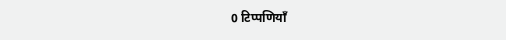0 टिप्पणियाँ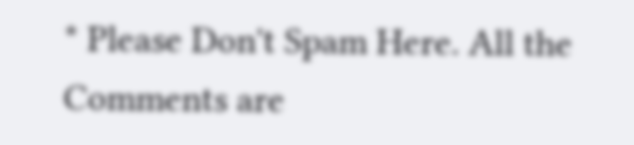* Please Don't Spam Here. All the Comments are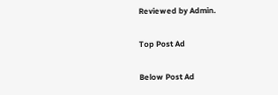Reviewed by Admin.

Top Post Ad

Below Post Ad